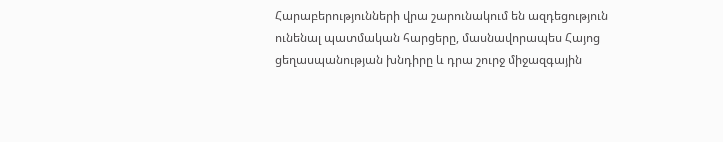Հարաբերությունների վրա շարունակում են ազդեցություն ունենալ պատմական հարցերը, մասնավորապես Հայոց ցեղասպանության խնդիրը և դրա շուրջ միջազգային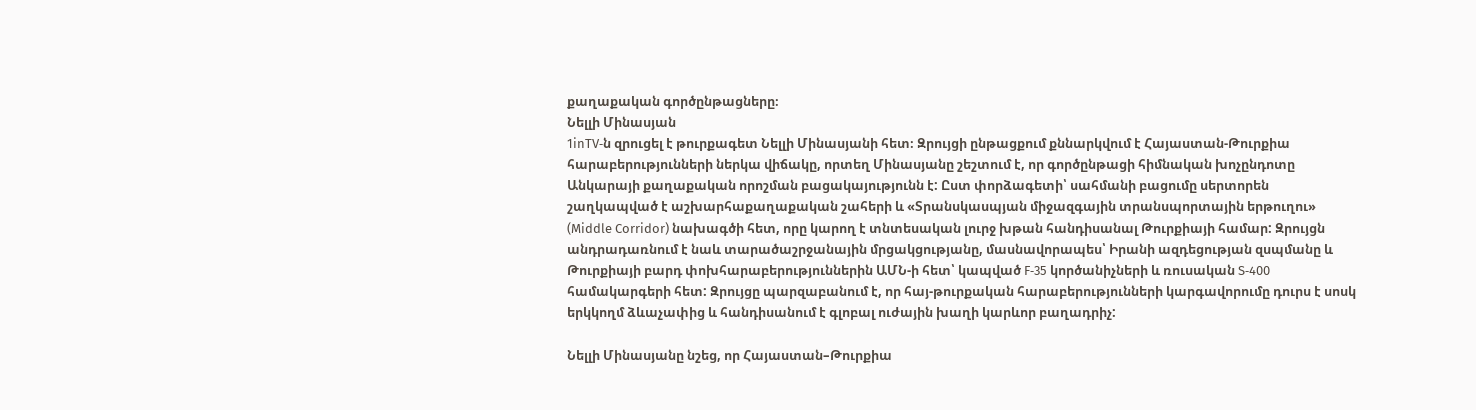քաղաքական գործընթացները։
Նելլի Մինասյան
1inTV‑ն զրուցել է թուրքագետ Նելլի Մինասյանի հետ։ Զրույցի ընթացքում քննարկվում է Հայաստան-Թուրքիա հարաբերությունների ներկա վիճակը, որտեղ Մինասյանը շեշտում է, որ գործընթացի հիմնական խոչընդոտը Անկարայի քաղաքական որոշման բացակայությունն է: Ըստ փորձագետի՝ սահմանի բացումը սերտորեն շաղկապված է աշխարհաքաղաքական շահերի և «Տրանսկասպյան միջազգային տրանսպորտային երթուղու» (Middle Corridor) նախագծի հետ, որը կարող է տնտեսական լուրջ խթան հանդիսանալ Թուրքիայի համար: Զրույցն անդրադառնում է նաև տարածաշրջանային մրցակցությանը, մասնավորապես՝ Իրանի ազդեցության զսպմանը և Թուրքիայի բարդ փոխհարաբերություններին ԱՄՆ‑ի հետ՝ կապված F‑35 կործանիչների և ռուսական S‑400 համակարգերի հետ: Զրույցը պարզաբանում է, որ հայ-թուրքական հարաբերությունների կարգավորումը դուրս է սոսկ երկկողմ ձևաչափից և հանդիսանում է գլոբալ ուժային խաղի կարևոր բաղադրիչ:

Նելլի Մինասյանը նշեց, որ Հայաստան–Թուրքիա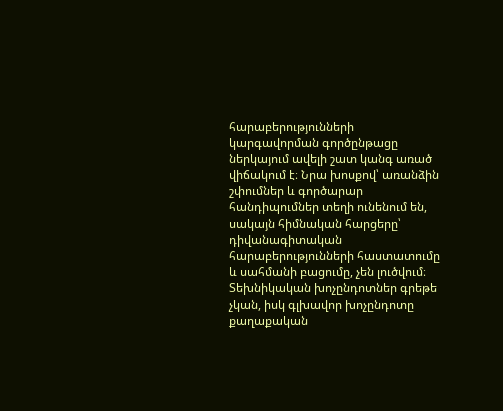հարաբերությունների կարգավորման գործընթացը ներկայում ավելի շատ կանգ առած վիճակում է։ Նրա խոսքով՝ առանձին շփումներ և գործարար հանդիպումներ տեղի ունենում են, սակայն հիմնական հարցերը՝ դիվանագիտական հարաբերությունների հաստատումը և սահմանի բացումը, չեն լուծվում։ Տեխնիկական խոչընդոտներ գրեթե չկան, իսկ գլխավոր խոչընդոտը քաղաքական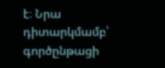է։ Նրա դիտարկմամբ՝ գործընթացի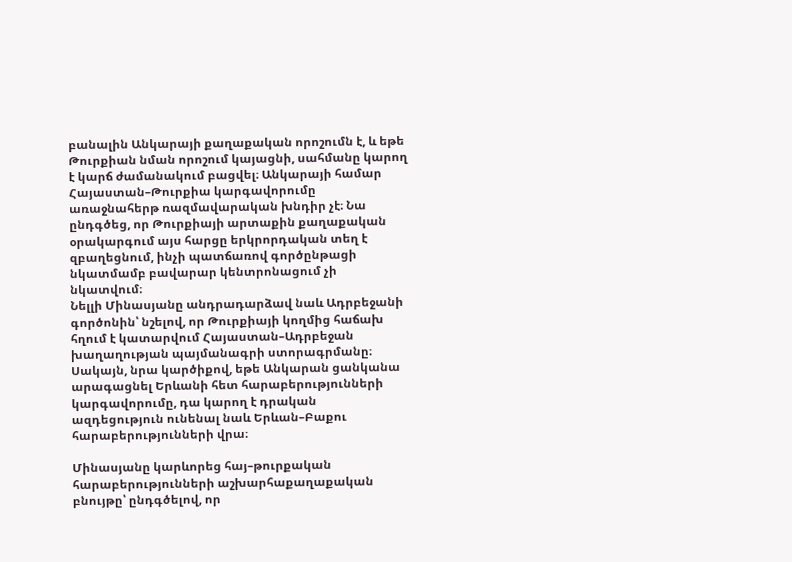բանալին Անկարայի քաղաքական որոշումն է, և եթե Թուրքիան նման որոշում կայացնի, սահմանը կարող է կարճ ժամանակում բացվել։ Անկարայի համար Հայաստան–Թուրքիա կարգավորումը առաջնահերթ ռազմավարական խնդիր չէ։ Նա ընդգծեց, որ Թուրքիայի արտաքին քաղաքական օրակարգում այս հարցը երկրորդական տեղ է զբաղեցնում, ինչի պատճառով գործընթացի նկատմամբ բավարար կենտրոնացում չի նկատվում։
Նելլի Մինասյանը անդրադարձավ նաև Ադրբեջանի գործոնին՝ նշելով, որ Թուրքիայի կողմից հաճախ հղում է կատարվում Հայաստան–Ադրբեջան խաղաղության պայմանագրի ստորագրմանը։ Սակայն, նրա կարծիքով, եթե Անկարան ցանկանա արագացնել Երևանի հետ հարաբերությունների կարգավորումը, դա կարող է դրական ազդեցություն ունենալ նաև Երևան–Բաքու հարաբերությունների վրա։

Մինասյանը կարևորեց հայ–թուրքական հարաբերությունների աշխարհաքաղաքական բնույթը՝ ընդգծելով, որ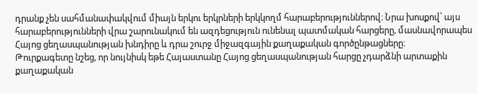դրանք չեն սահմանափակվում միայն երկու երկրների երկկողմ հարաբերություններով։ Նրա խոսքով՝ այս հարաբերությունների վրա շարունակում են ազդեցություն ունենալ պատմական հարցերը, մասնավորապես Հայոց ցեղասպանության խնդիրը և դրա շուրջ միջազգային քաղաքական գործընթացները։
Թուրքագետը նշեց, որ նույնիսկ եթե Հայաստանը Հայոց ցեղասպանության հարցը չդարձնի արտաքին քաղաքական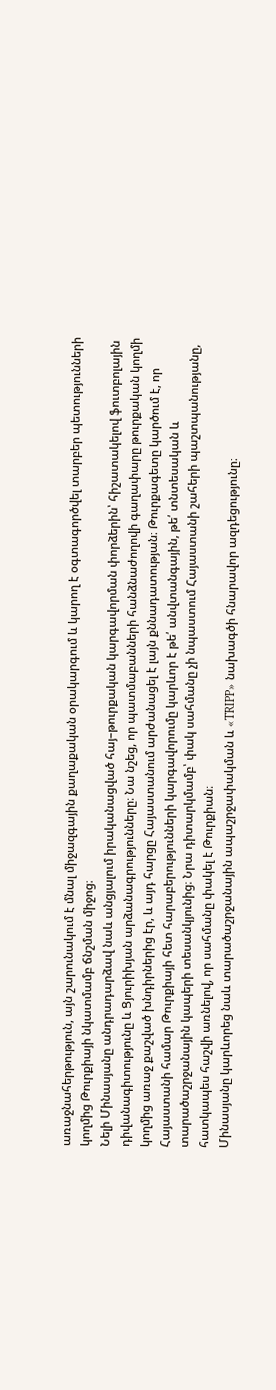առաջնահերթություն, այն շարունակում է մնալ միջազգային քաղաքական օրակարգում և կարող է օգտագործվել տարբեր պետությունների կողմից Թուրքիայի նկատմամբ ճնշման միջոց։
Նելի Մինասյանը անդրադարձավ նաև անցյալում իրականացված հայ–թուրքական կարգավորման փորձերին՝ հիշատակելով ֆուտբոլային դիվանագիտությունը և Ցյուրիխյան արձանագրությունները։ Նա նշեց, որ պատմաբանների հանձնաժողովի գաղափարը թուրքական կողմի կողմից առաջ քաշված խնդիրներից էր, և այդ հարցը Հայաստանում արժանացել է լայն քննադատության։ Թուրքագետը կարծում է, որ Հայաստանի համար Թուրքիայի հետ հարաբերությունների կարգավորումը կարևոր է թե՛ անվտանգային, թե՛ տնտեսական և տարածաշրջանային կապերի տեսանկյունից։ Նրա դիտարկմամբ՝ փակ սահմանը չի նպաստում Հայաստանի շահերի պաշտպանությանը, հատկապես հաշվի առնելով, որ սահմանը փակել է Թուրքիան։
Մինասյանը կարևորեց նաև տարածաշրջանային ապաշրջափակման և «TRIPP» նախագծի հնարավոր ազդեցությունը։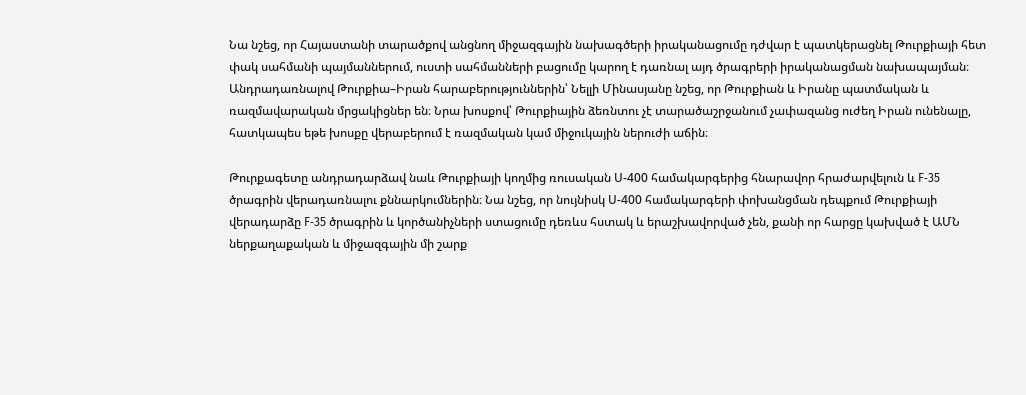Նա նշեց, որ Հայաստանի տարածքով անցնող միջազգային նախագծերի իրականացումը դժվար է պատկերացնել Թուրքիայի հետ փակ սահմանի պայմաններում, ուստի սահմանների բացումը կարող է դառնալ այդ ծրագրերի իրականացման նախապայման։
Անդրադառնալով Թուրքիա–Իրան հարաբերություններին՝ Նելլի Մինասյանը նշեց, որ Թուրքիան և Իրանը պատմական և ռազմավարական մրցակիցներ են։ Նրա խոսքով՝ Թուրքիային ձեռնտու չէ տարածաշրջանում չափազանց ուժեղ Իրան ունենալը, հատկապես եթե խոսքը վերաբերում է ռազմական կամ միջուկային ներուժի աճին։

Թուրքագետը անդրադարձավ նաև Թուրքիայի կողմից ռուսական Ս‑400 համակարգերից հնարավոր հրաժարվելուն և F‑35 ծրագրին վերադառնալու քննարկումներին։ Նա նշեց, որ նույնիսկ Ս‑400 համակարգերի փոխանցման դեպքում Թուրքիայի վերադարձը F‑35 ծրագրին և կործանիչների ստացումը դեռևս հստակ և երաշխավորված չեն, քանի որ հարցը կախված է ԱՄՆ ներքաղաքական և միջազգային մի շարք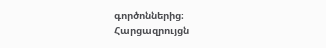գործոններից։
Հարցազրույցն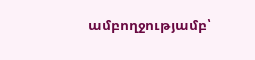ամբողջությամբ՝